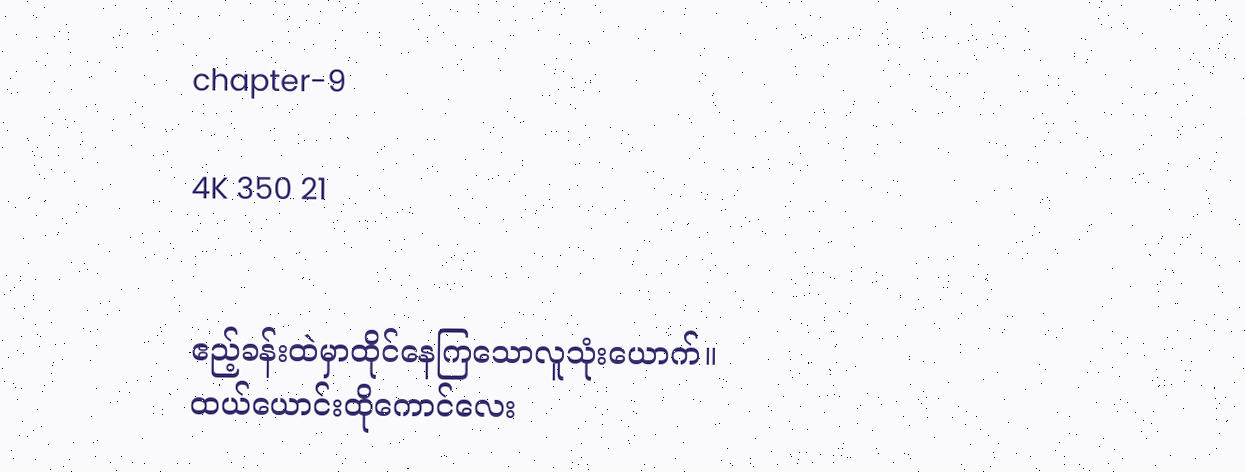chapter-9

4K 350 21


ဧည့်ခန်းထဲမှာထိုင်နေကြသောလူသုံးယောက်။
ထယ်ယောင်းထိုကောင်လေး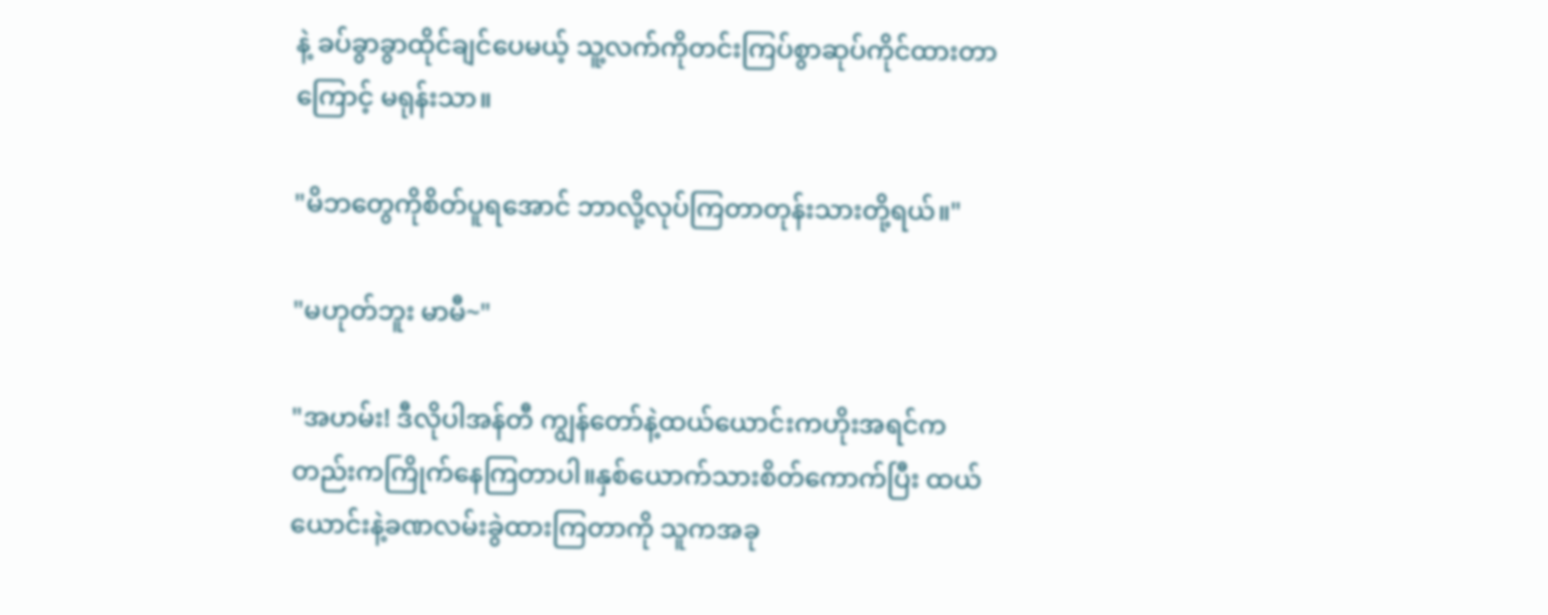နဲ့ ခပ်ခွာခွာထိုင်ချင်ပေမယ့် သူ့လက်ကိုတင်းကြပ်စွာဆုပ်ကိုင်ထားတာကြောင့် မရုန်းသာ။

"မိဘတွေကိုစိတ်ပူရအောင် ဘာလို့လုပ်ကြတာတုန်းသားတို့ရယ်။"

"မဟုတ်ဘူး မာမီ~"

"အဟမ်း! ဒီလိုပါအန်တီ ကျွန်တော်နဲ့ထယ်ယောင်းကဟိုးအရင်ကတည်းကကြိုက်နေကြတာပါ။နှစ်ယောက်သားစိတ်ကောက်ပြီး ထယ်ယောင်းနဲ့ခဏလမ်းခွဲထားကြတာကို သူကအခု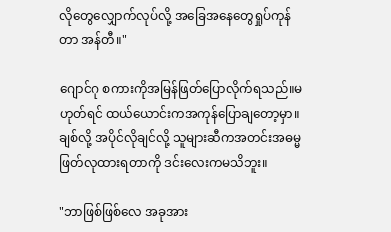လိုတွေလျှောက်လုပ်လို့ အခြေအနေတွေရှုပ်ကုန်တာ အန်တီ။"

ဂျောင်ဂု စကားကိုအမြန်ဖြတ်ပြောလိုက်ရသည်။မဟုတ်ရင် ထယ်ယောင်းကအကုန်ပြောချတော့မှာ။ချစ်လို့ အပိုင်လိုချင်လို့ သူများဆီကအတင်းအဓမ္မဖြတ်လုထားရတာကို ဒင်းလေးကမသိဘူး။

"ဘာဖြစ်ဖြစ်လေ အခုအား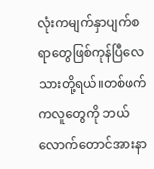လုံးကမျက်နှာပျက်စရာတွေဖြစ်ကုန်ပြီလေ သားတို့ရယ်။တစ်ဖက်ကလူတွေကို ဘယ်လောက်တောင်အားနာ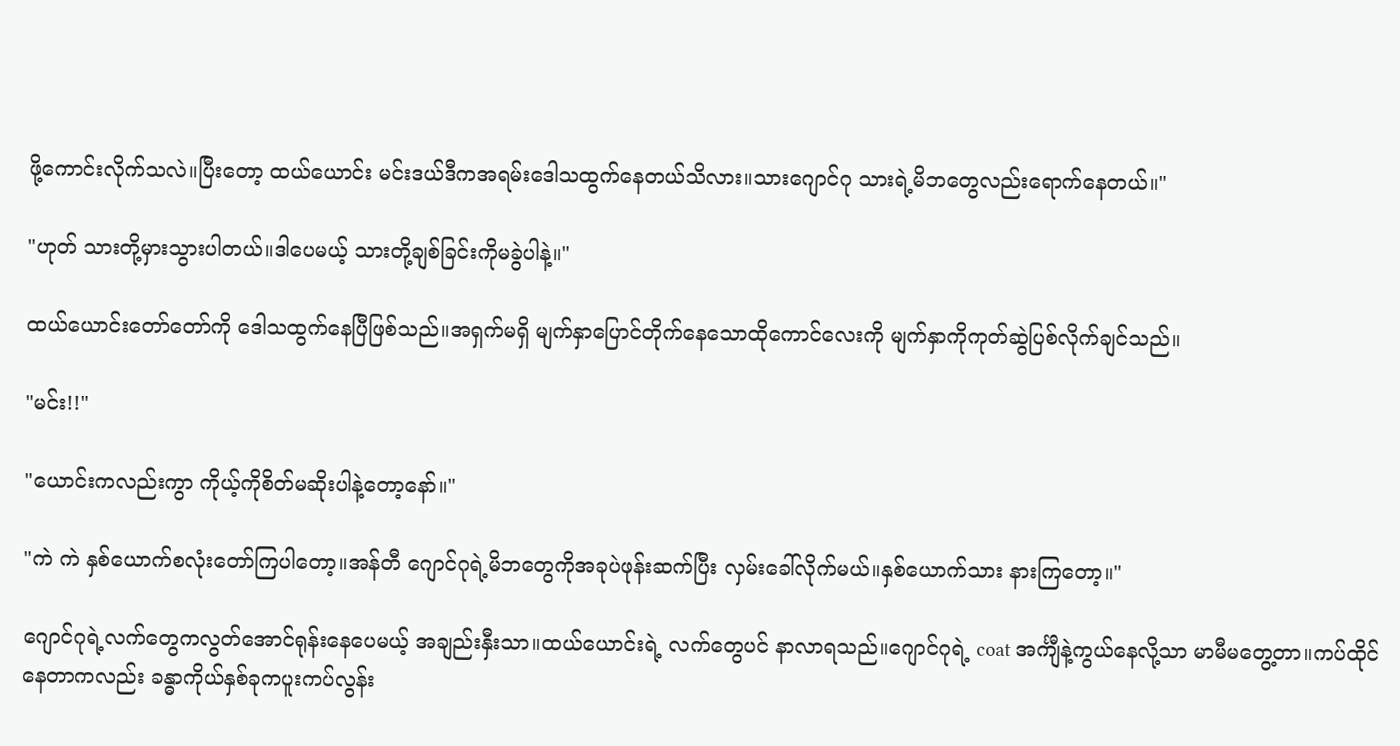ဖို့ကောင်းလိုက်သလဲ။ပြီးတော့ ထယ်ယောင်း မင်းဒယ်ဒီကအရမ်းဒေါသထွက်နေတယ်သိလား။သားဂျောင်ဂု သားရဲ့မိဘတွေလည်းရောက်နေတယ်။"

"ဟုတ် သားတို့မှားသွားပါတယ်။ဒါပေမယ့် သားတို့ချစ်ခြင်းကိုမခွဲပါနဲ့။"

ထယ်ယောင်းတော်တော်ကို ဒေါသထွက်နေပြီဖြစ်သည်။အရှက်မရှိ မျက်နှာပြောင်တိုက်နေသောထိုကောင်လေးကို မျက်နှာကိုကုတ်ဆွဲပြစ်လိုက်ချင်သည်။

"မင်း!!"

"ယောင်းကလည်းကွာ ကိုယ့်ကိုစိတ်မဆိုးပါနဲ့တော့နော်။"

"ကဲ ကဲ နှစ်ယောက်စလုံးတော်ကြပါတော့။အန်တီ ဂျောင်ဂုရဲ့မိဘတွေကိုအခုပဲဖုန်းဆက်ပြီး လှမ်းခေါ်လိုက်မယ်။နှစ်ယောက်သား နားကြတော့။"

ဂျောင်ဂုရဲ့လက်တွေကလွတ်အောင်ရုန်းနေပေမယ့် အချည်းနှီးသာ။ထယ်ယောင်းရဲ့ လက်တွေပင် နာလာရသည်။ဂျောင်ဂုရဲ့ coat အင်္ကျီနဲ့ကွယ်နေလို့သာ မာမီမတွေ့တာ။ကပ်ထိုင်နေတာကလည်း ခန္ဓာကိုယ်နှစ်ခုကပူးကပ်လွန်း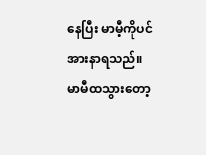နေပြီး မာမီ့ကိုပင်အားနာရသည်။
မာမီထသွားတော့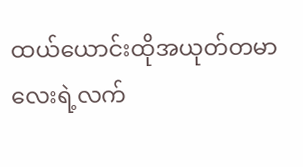ထယ်ယောင်းထိုအယုတ်တမာလေးရဲ့လက်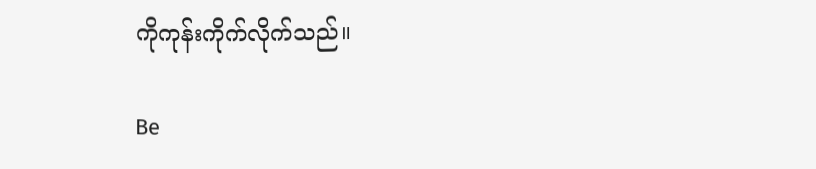ကိုကုန်းကိုက်လိုက်သည်။

Be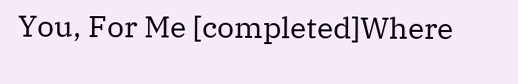You, For Me [completed]Where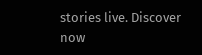stories live. Discover now